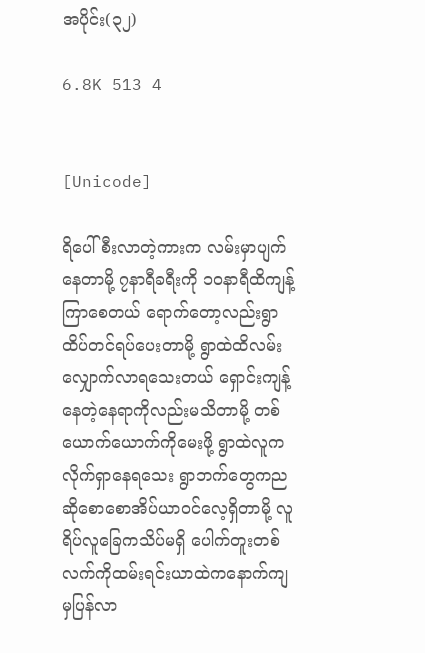အပိုင်း(၃၂)

6.8K 513 4


[Unicode]

ရိပေါ်စီးလာတဲ့ကားက လမ်းမှာပျက်နေတာမို့ ၇နာရီခရီးကို ၁၀နာရီထိကျန့်ကြာစေတယ် ရောက်တော့လည်းရွာထိပ်တင်ရပ်ပေးတာမို့ ရွာထဲထိလမ်းလျှောက်လာရသေးတယ် ရှောင်းကျန့်နေတဲ့နေရာကိုလည်းမသိတာမို့ တစ်ယောက်ယောက်ကိုမေးဖို့ ရွာထဲလူကလိုက်ရှာနေရသေး ရွာဘက်တွေကညဆိုစောစောအိပ်ယာ၀င်လေ့ရှိတာမို့ လူရိပ်လူခြေကသိပ်မရှိ ပေါက်တူးတစ်လက်ကိုထမ်းရင်းယာထဲကနောက်ကျမှပြန်လာ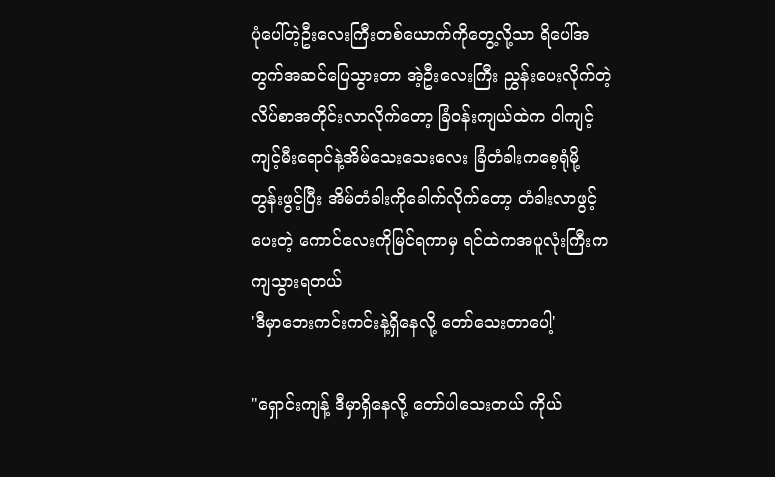ပုံပေါ်တဲ့ဦးလေးကြီးတစ်ယောက်ကိုတွေ့လို့သာ ရိပေါ်အတွက်အဆင်ပြေသွားတာ အဲ့ဦးလေးကြီး ညွှန်းပေးလိုက်တဲ့လိပ်စာအတိုင်းလာလိုက်တော့ ခြံ၀န်းကျယ်ထဲက ၀ါကျင့်ကျင့်မီးရောင်နဲ့အိမ်သေးသေးလေး ခြံတံခါးကစေ့ရုံမို့ တွန်းဖွင့်ပြီး အိမ်တံခါးကိုခေါက်လိုက်တော့ တံခါးလာဖွင့်ပေးတဲ့ ကောင်လေးကိုမြင်ရကာမှ ရင်ထဲကအပူလုံးကြီးက ကျသွားရတယ်
'ဒီမှာဘေးကင်းကင်းနဲ့ရှိနေလို့ တော်သေးတာပေါ့'

"ရှောင်းကျန့် ဒီမှာရှိနေလို့ တော်ပါသေးတယ် ကိုယ်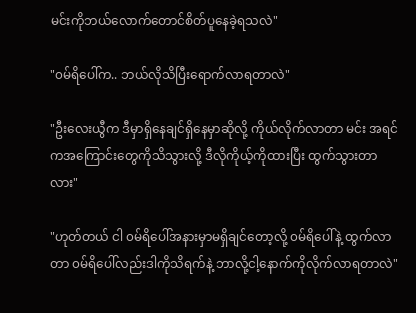မင်းကိုဘယ်လောက်တောင်စိတ်ပူနေခဲ့ရသလဲ"

"၀မ်ရိပေါ်က.. ဘယ်လိုသိပြီးရောက်လာရတာလဲ"

"ဦးလေးယွီက ဒီမှာရှိနေချင်ရှိနေမှာဆိုလို့ ကိုယ်လိုက်လာတာ မင်း အရင်ကအကြောင်းတွေကိုသိသွားလို့ ဒီလိုကိုယ့်ကိုထားပြီး ထွက်သွားတာလား"

"ဟုတ်တယ် ငါ ၀မ်ရိပေါ်အနားမှာမရှိချင်တော့လို့ ၀မ်ရိပေါ်နဲ့ ထွက်လာတာ ၀မ်ရိပေါ်လည်းဒါကိုသိရက်နဲ့ ဘာလို့ငါ့နောက်ကိုလိုက်လာရတာလဲ"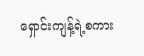ရှောင်းကျန့်ရဲ့စကား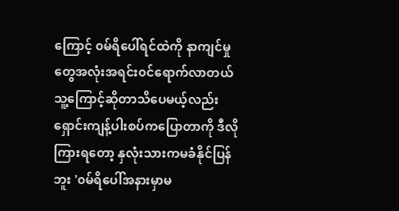ကြောင့် ၀မ်ရိပေါ်ရင်ထဲကို နာကျင်မှုတွေအလုံးအရင်း၀င်ရောက်လာတယ် သူ့ကြောင့်ဆိုတာသိပေမယ့်လည်း ရှောင်းကျန့်ပါးစပ်ကပြောတာကို ဒီလိုကြားရတော့ နှလုံးသားကမခံနိုင်ပြန်ဘူး '၀မ်ရိပေါ်အနားမှာမ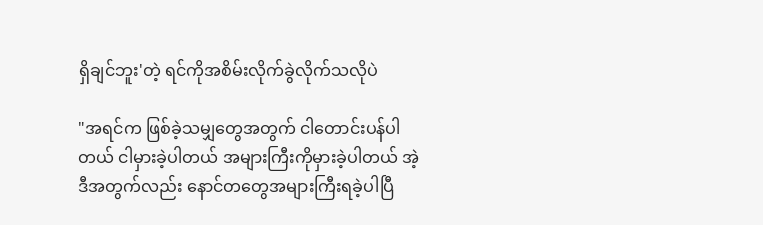ရှိချင်ဘူး'တဲ့ ရင်ကိုအစိမ်းလိုက်ခွဲလိုက်သလိုပဲ

"အရင်က ဖြစ်ခဲ့သမျှတွေအတွက် ငါတောင်းပန်ပါတယ် ငါမှားခဲ့ပါတယ် အများကြီးကိုမှားခဲ့ပါတယ် အဲ့ဒီအတွက်လည်း နောင်တတွေအများကြီးရခဲ့ပါပြီ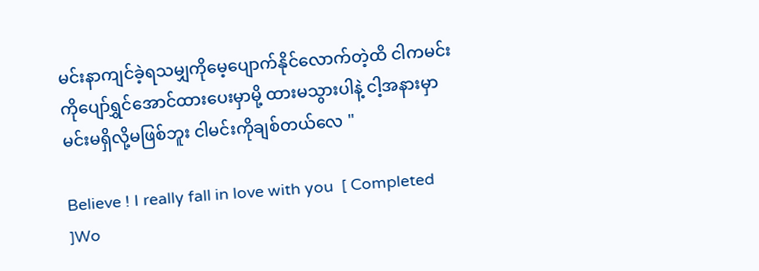မင်းနာကျင်ခဲ့ရသမျှကိုမေ့ပျောက်နိုင်လောက်တဲ့ထိ ငါကမင်းကိုပျော်ရွှင်အောင်ထားပေးမှာမို့ ထားမသွားပါနဲ့ ငါ့အနားမှာမင်းမရှိလို့မဖြစ်ဘူး ငါမင်းကိုချစ်တယ်လေ "

Believe ! I really fall in love with you  [ Completed ]Wo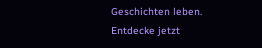Geschichten leben. Entdecke jetzt